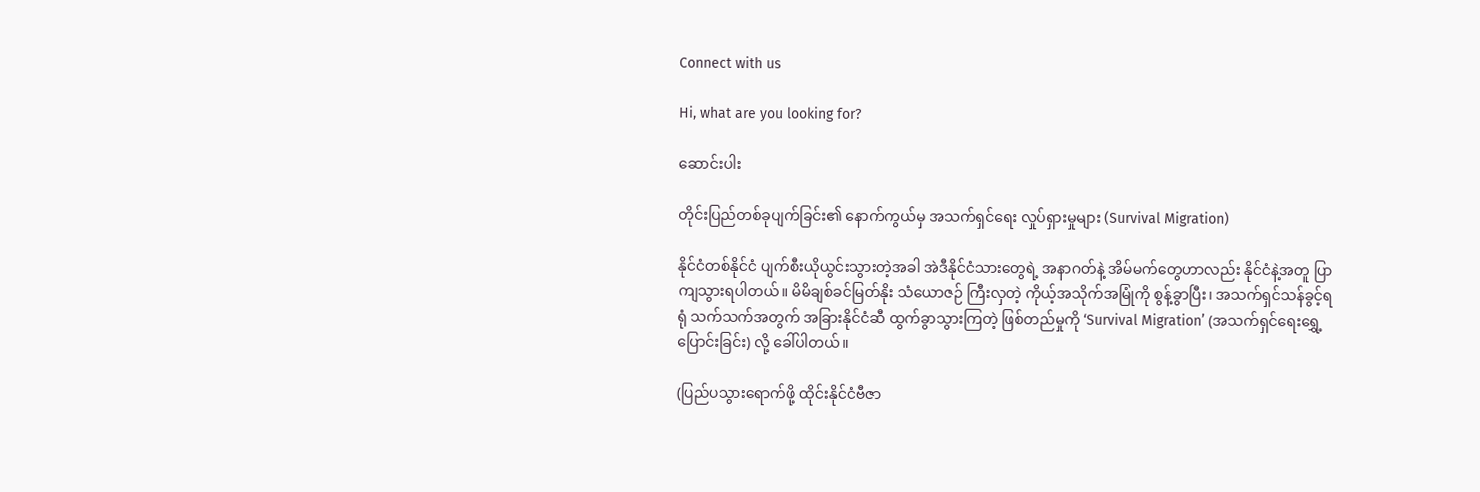Connect with us

Hi, what are you looking for?

ဆောင်းပါး

တိုင်းပြည်တစ်ခုပျက်ခြင်း၏ နောက်ကွယ်မှ အသက်ရှင်ရေး လှုပ်ရှားမှုများ (Survival Migration)

နိုင်ငံတစ်နိုင်ငံ ပျက်စီးယိုယွင်းသွားတဲ့အခါ အဲဒီနိုင်ငံသားတွေရဲ့ အနာဂတ်နဲ့ အိမ်မက်တွေဟာလည်း နိုင်ငံနဲ့အတူ ပြာကျသွားရပါတယ်။ မိမိချစ်ခင်မြတ်နိုး သံယောဇဉ် ကြီးလှတဲ့ ကိုယ့်အသိုက်အမြုံကို စွန့်ခွာပြီး၊ အသက်ရှင်သန်ခွင့်ရရုံ သက်သက်အတွက် အခြားနိုင်ငံဆီ ထွက်ခွာသွားကြတဲ့ ဖြစ်တည်မှုကို ‘Survival Migration’ (အသက်ရှင်ရေးရွှေ့ပြောင်းခြင်း) လို့ ခေါ်ပါတယ်။

(ပြည်ပသွားရောက်ဖို့ ထိုင်းနိုင်ငံဗီဇာ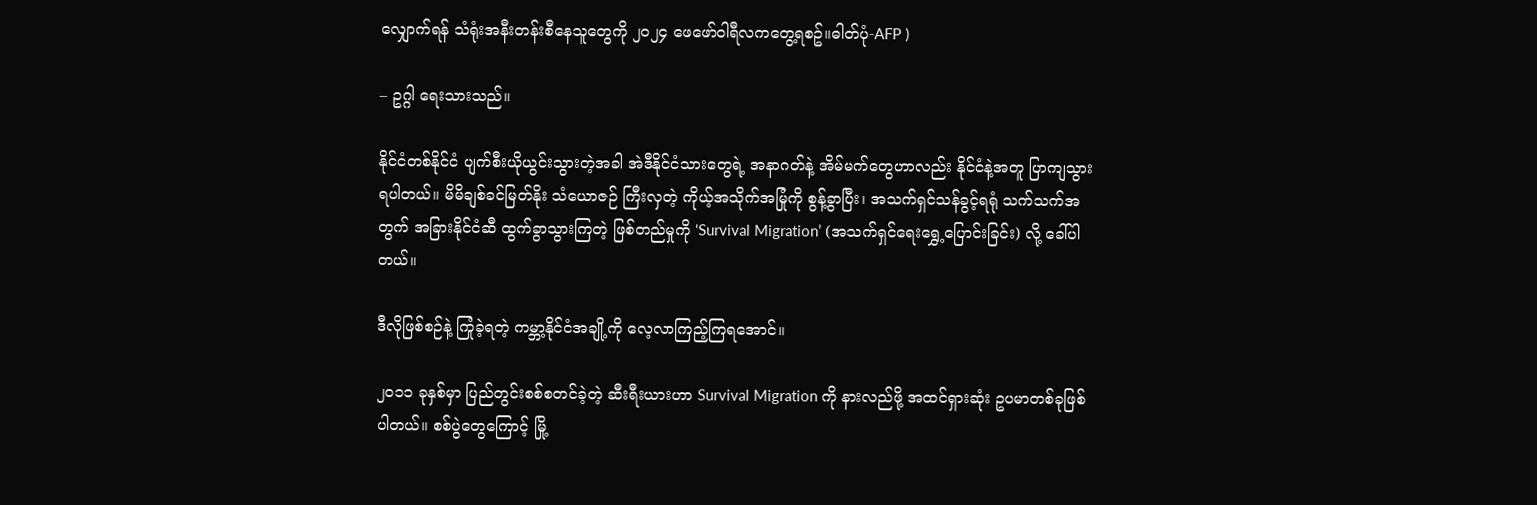လျှောက်ရန် သံရုံးအနီးတန်းစီနေသူတွေကို ၂၀၂၄ ဖေဖော်ဝါရီလကတွေ့ရစဥ်။ဓါတ်ပုံ-AFP )

– ဥဂ္ဂါ ရေးသားသည်။

နိုင်ငံတစ်နိုင်ငံ ပျက်စီးယိုယွင်းသွားတဲ့အခါ အဲဒီနိုင်ငံသားတွေရဲ့ အနာဂတ်နဲ့ အိမ်မက်တွေဟာလည်း နိုင်ငံနဲ့အတူ ပြာကျသွားရပါတယ်။ မိမိချစ်ခင်မြတ်နိုး သံယောဇဉ် ကြီးလှတဲ့ ကိုယ့်အသိုက်အမြုံကို စွန့်ခွာပြီး၊ အသက်ရှင်သန်ခွင့်ရရုံ သက်သက်အတွက် အခြားနိုင်ငံဆီ ထွက်ခွာသွားကြတဲ့ ဖြစ်တည်မှုကို ‘Survival Migration’ (အသက်ရှင်ရေးရွှေ့ပြောင်းခြင်း) လို့ ခေါ်ပါတယ်။

ဒီလိုဖြစ်စဉ်နဲ့ ကြုံခဲ့ရတဲ့ ကမ္ဘာ့နိုင်ငံအချို့ကို လေ့လာကြည့်ကြရအောင်။

၂၀၁၁ ခုနှစ်မှာ ပြည်တွင်းစစ်စတင်ခဲ့တဲ့ ဆီးရီးယားဟာ Survival Migration ကို နားလည်ဖို့ အထင်ရှားဆုံး ဥပမာတစ်ခုဖြစ်ပါတယ်။ စစ်ပွဲတွေကြောင့် မြို့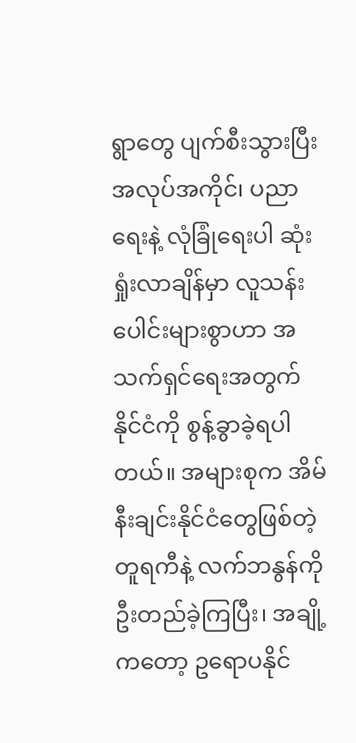ရွာတွေ ပျက်စီးသွားပြီး အလုပ်အကိုင်၊ ပညာရေးနဲ့ လုံခြုံရေးပါ ဆုံးရှုံးလာချိန်မှာ လူသန်းပေါင်းများစွာဟာ အသက်ရှင်ရေးအတွက် နိုင်ငံကို စွန့်ခွာခဲ့ရပါတယ်။ အများစုက အိမ်နီးချင်းနိုင်ငံတွေဖြစ်တဲ့ တူရကီနဲ့ လက်ဘနွန်ကို ဦးတည်ခဲ့ကြပြီး၊ အချို့ကတော့ ဥရောပနိုင်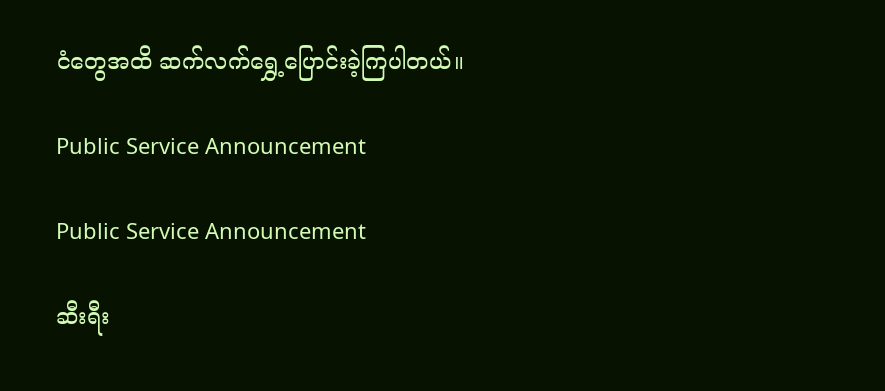ငံတွေအထိ ဆက်လက်ရွှေ့ပြောင်းခဲ့ကြပါတယ်။

Public Service Announcement

Public Service Announcement

ဆီးရီး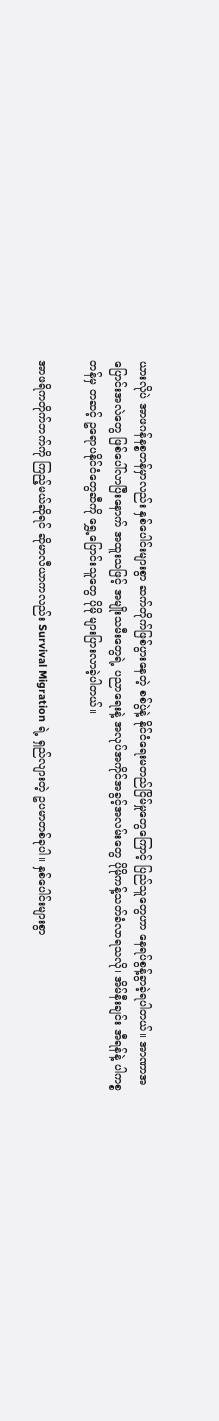ယားလိုပဲ အာဖဂန်နစ္စတန်မှာလည်း နှစ်ပေါင်းများစွာ ဆက်တိုက်ဖြစ်ပွားနေတဲ့ စစ်ပွဲနဲ့ နိုင်ငံရေးမတည်ငြိမ်မှုတွေကြောင့် ပြည်သူတွေဟာ နေရပ်စွန့်ခွာခဲ့ရပါတယ်။ အာဏာအပြောင်းအလဲတွေ ဖြစ်ပေါ်လာပြီးနောက် အထူးသဖြင့် အမျိုးသမီးတွေရဲ့ ပညာရေးနဲ့ အလုပ်အကိုင်အခွင့်အလမ်းတွေ ပိုမိုကန့်သတ်ခံလာရသလို၊ အိမ်နီးချင်း အီရန်နဲ့ ပါကစ္စတန်မှ တဆင့် ဥရောပနိုင်ငံတွေဆီကို ရွှေ့ပြောင်းသူတွေ ပိုမို များပြားလာခဲ့ပါတယ်။

အာဖရိကတိုက်ဘက်ကို ကြည့်မယ်ဆိုရင် ဆိုမာလီယာကလည်း Survival Migration ရဲ့ ရှည်လျားတဲ့ ဥပမာတစ်ခုပါ။ နှစ်ပေါင်းများစွာ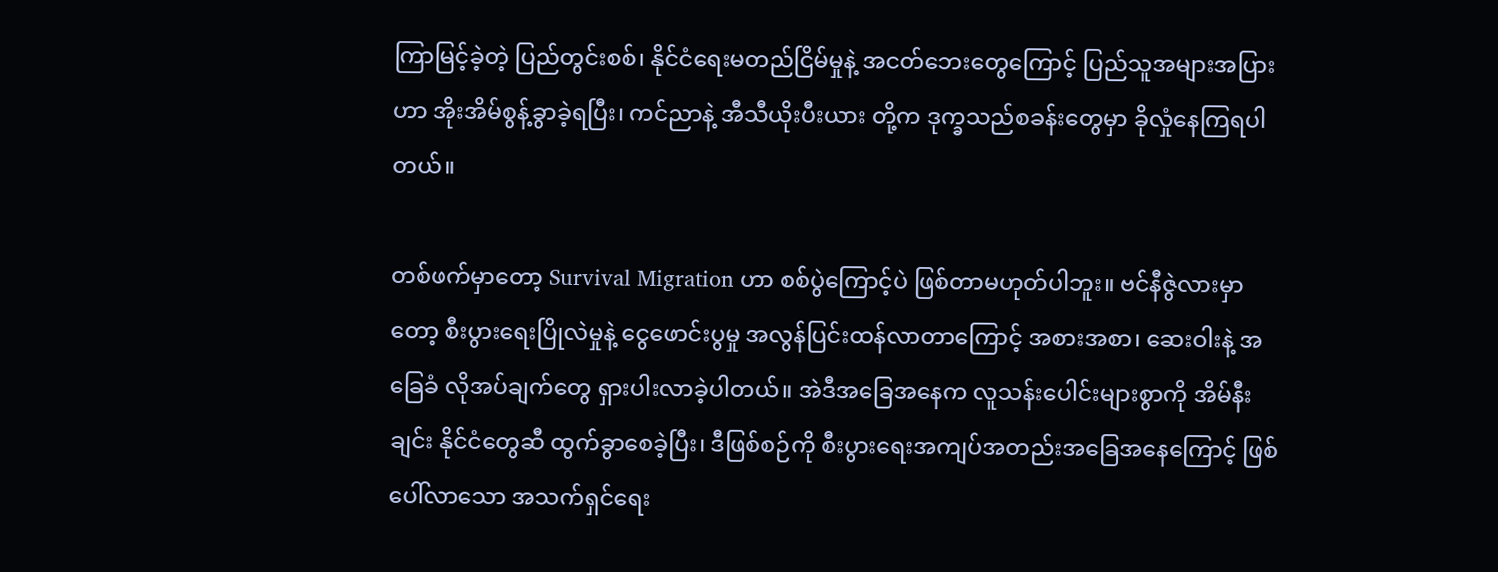ကြာမြင့်ခဲ့တဲ့ ပြည်တွင်းစစ်၊ နိုင်ငံရေးမတည်ငြိမ်မှုနဲ့ အငတ်ဘေးတွေကြောင့် ပြည်သူအများအပြားဟာ အိုးအိမ်စွန့်ခွာခဲ့ရပြီး၊ ကင်ညာနဲ့ အီသီယိုးပီးယား တို့က ဒုက္ခသည်စခန်းတွေမှာ ခိုလှုံနေကြရပါတယ်။

တစ်ဖက်မှာတော့ Survival Migration ဟာ စစ်ပွဲကြောင့်ပဲ ဖြစ်တာမဟုတ်ပါဘူး။ ဗင်နီဇွဲလားမှာတော့ စီးပွားရေးပြိုလဲမှုနဲ့ ငွေဖောင်းပွမှု အလွန်ပြင်းထန်လာတာကြောင့် အစားအစာ၊ ဆေးဝါးနဲ့ အခြေခံ လိုအပ်ချက်တွေ ရှားပါးလာခဲ့ပါတယ်။ အဲဒီအခြေအနေက လူသန်းပေါင်းများစွာကို အိမ်နီးချင်း နိုင်ငံတွေဆီ ထွက်ခွာစေခဲ့ပြီး၊ ဒီဖြစ်စဉ်ကို စီးပွားရေးအကျပ်အတည်းအခြေအနေကြောင့် ဖြစ်ပေါ်လာသော အသက်ရှင်ရေး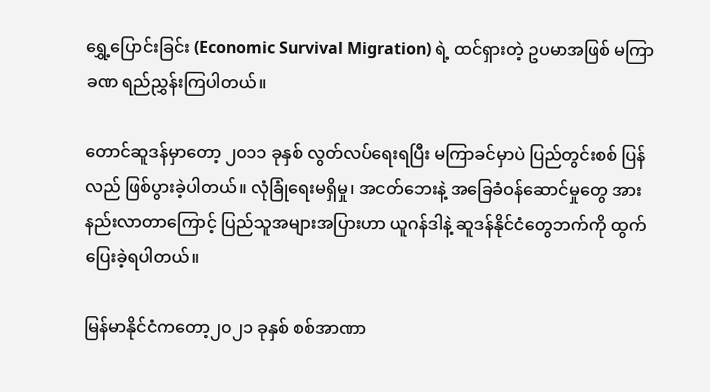ရွှေ့ပြောင်းခြင်း (Economic Survival Migration) ရဲ့ ထင်ရှားတဲ့ ဥပမာအဖြစ် မကြာခဏ ရည်ညွှန်းကြပါတယ်။

တောင်ဆူဒန်မှာတော့ ၂၀၁၁ ခုနှစ် လွတ်လပ်ရေးရပြီး မကြာခင်မှာပဲ ပြည်တွင်းစစ် ပြန်လည် ဖြစ်ပွားခဲ့ပါတယ်။ လုံခြုံရေးမရှိမှု၊ အငတ်ဘေးနဲ့ အခြေခံဝန်ဆောင်မှုတွေ အားနည်းလာတာကြောင့် ပြည်သူအများအပြားဟာ ယူဂန်ဒါနဲ့ ဆူဒန်နိုင်ငံတွေဘက်ကို ထွက်ပြေးခဲ့ရပါတယ်။

မြန်မာနိုင်ငံက‌တော့၂၀၂၁ ခုနှစ် စစ်အာဏာ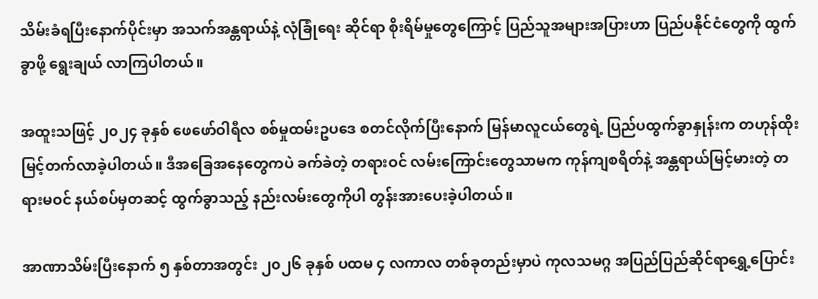သိမ်းခံရပြီးနောက်ပိုင်းမှာ အသက်အန္တရာယ်နဲ့ လုံခြုံရေး ဆိုင်ရာ စိုးရိမ်မှုတွေကြောင့် ပြည်သူအများအပြားဟာ ပြည်ပနိုင်ငံတွေကို ထွက်ခွာဖို့ ရွေးချယ် လာကြပါတယ်။

အထူးသဖြင့် ၂၀၂၄ ခုနှစ် ဖေဖော်ဝါရီလ စစ်မှုထမ်းဥပဒေ စတင်လိုက်ပြီးနောက် မြန်မာလူငယ်တွေရဲ့ ပြည်ပထွက်ခွာနှုန်းက တဟုန်ထိုး မြင့်တက်လာခဲ့ပါတယ်။ ဒီအခြေအနေတွေကပဲ ခက်ခဲတဲ့ တရားဝင် လမ်းကြောင်းတွေသာမက ကုန်ကျစရိတ်နဲ့ အန္တရာယ်မြင့်မားတဲ့ တရားမဝင် နယ်စပ်မှတဆင့် ထွက်ခွာသည့် နည်းလမ်းတွေကိုပါ တွန်းအားပေးခဲ့ပါတယ်။

အာဏာသိမ်းပြီးနောက် ၅ နှစ်တာအတွင်း ၂၀၂၆ ခုနှစ် ပထမ ၄ လကာလ တစ်ခုတည်းမှာပဲ ကုလသမဂ္ဂ အပြည်ပြည်ဆိုင်ရာရွှေ့ပြောင်း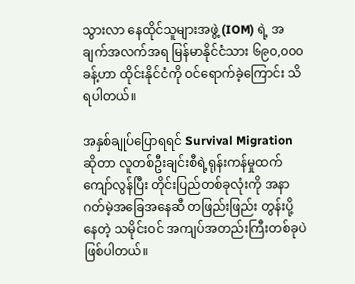သွားလာ နေထိုင်သူများအဖွဲ့ (IOM) ရဲ့ အချက်အလက်အရ မြန်မာနိုင်ငံသား ၆၉၀,၀၀၀ ခန့်ဟာ ထိုင်းနိုင်ငံကို ဝင်ရောက်ခဲ့ကြောင်း သိရပါတယ်။

အနှစ်ချုပ်ပြောရရင် Survival Migration ဆိုတာ လူတစ်ဦးချင်းစီရဲ့ရုန်းကန်မှုထက် ကျော်လွန်ပြီး တိုင်းပြည်တစ်ခုလုံးကို အနာဂတ်မဲ့အခြေအနေဆီ တဖြည်းဖြည်း တွန်းပို့နေတဲ့ သမိုင်းဝင် အကျပ်အတည်းကြီးတစ်ခုပဲ ဖြစ်ပါတယ်။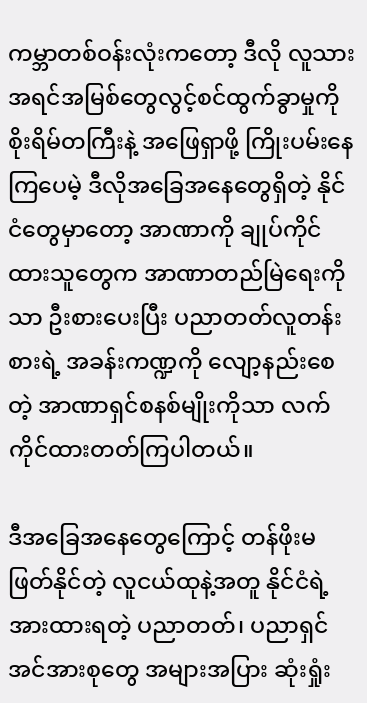ကမ္ဘာတစ်ဝန်းလုံးကတော့ ဒီလို လူသားအရင်အမြစ်တွေလွင့်စင်ထွက်ခွာမှုကို စိုးရိမ်တကြီးနဲ့ အဖြေရှာဖို့ ကြိုးပမ်းနေကြပေမဲ့ ဒီလိုအခြေအနေတွေရှိတဲ့ နိုင်ငံတွေမှာတော့ အာဏာကို ချုပ်ကိုင်ထားသူတွေက အာဏာတည်မြဲရေးကိုသာ ဦးစားပေးပြီး ပညာတတ်လူတန်းစားရဲ့ အခန်းကဏ္ဍကို လျော့နည်းစေတဲ့ အာဏာရှင်စနစ်မျိုးကိုသာ လက်ကိုင်ထားတတ်ကြပါတယ်။

ဒီအခြေအနေတွေကြောင့် တန်ဖိုးမဖြတ်နိုင်တဲ့ လူငယ်ထုနဲ့အတူ နိုင်ငံရဲ့ အားထားရတဲ့ ပညာတတ်၊ ပညာရှင်အင်အားစုတွေ အများအပြား ဆုံးရှုံး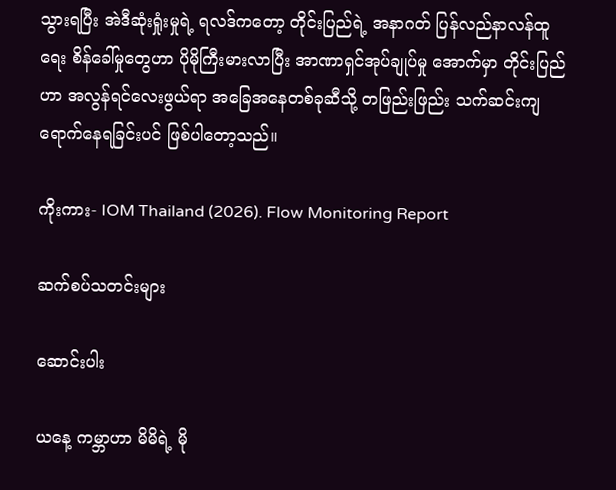သွားရပြီး အဲဒီဆုံးရှုံးမှုရဲ့ ရလဒ်ကတော့ တိုင်းပြည်ရဲ့ အနာဂတ် ပြန်လည်နာလန်ထူရေး စိန်ခေါ်မှုတွေဟာ ပိုမိုကြီးမားလာပြီး အာဏာရှင်အုပ်ချုပ်မှု အောက်မှာ တိုင်းပြည်ဟာ အလွန်ရင်လေးဖွယ်ရာ အခြေအနေတစ်ခုဆီသို့ တဖြည်းဖြည်း သက်ဆင်းကျရောက်နေရခြင်းပင် ဖြစ်ပါတော့သည်။

ကိုးကား- IOM Thailand (2026). Flow Monitoring Report

ဆက်စပ်သတင်းများ

ဆောင်းပါး

ယနေ့ ကမ္ဘာဟာ မိမိရဲ့ မို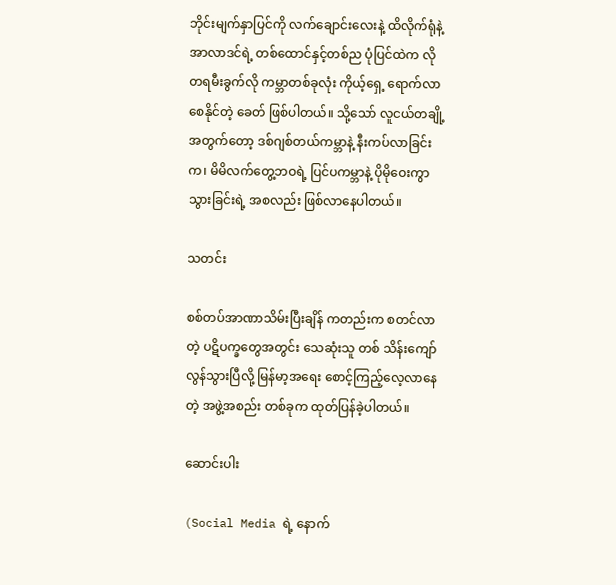ဘိုင်းမျက်နှာပြင်ကို လက်ချောင်းလေးနဲ့ ထိလိုက်ရုံနဲ့ အာလာဒင်ရဲ့ တစ်ထောင်နှင့်တစ်ည ပုံပြင်ထဲက လိုတရမီးခွက်လို ကမ္ဘာတစ်ခုလုံး ကိုယ့်ရှေ့ ရောက်လာစေနိုင်တဲ့ ခေတ် ဖြစ်ပါတယ်။ သို့သော် လူငယ်တချို့အတွက်တော့ ဒစ်ဂျစ်တယ်ကမ္ဘာနဲ့ နီးကပ်လာခြင်းက၊ မိမိလက်တွေ့ဘဝရဲ့ ပြင်ပကမ္ဘာနဲ့ ပိုမိုဝေးကွာသွားခြင်းရဲ့ အစလည်း ဖြစ်လာနေပါတယ်။

သတင်း

စစ်တပ်အာဏာသိမ်းပြီးချိန် ကတည်းက စတင်လာတဲ့ ပဋိပက္ခတွေအတွင်း သေဆုံးသူ တစ် သိန်းကျော်လွန်သွားပြီလို့ မြန်မာ့အရေး စောင့်ကြည့်လေ့လာနေတဲ့ အဖွဲ့အစည်း တစ်ခုက ထုတ်ပြန်ခဲ့ပါတယ်။

ဆောင်းပါး

(Social Media ရဲ့ နောက်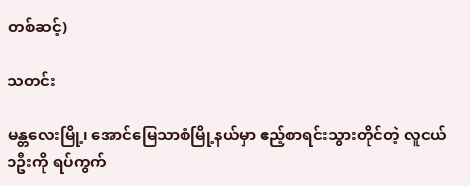တစ်ဆင့်)

သတင်း

မန္တလေးမြို့၊ အောင်မြေသာစံမြို့နယ်မှာ ဧည့်စာရင်းသွားတိုင်တဲ့ လူငယ် ၁ဦးကို ရပ်ကွက်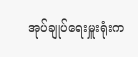အုပ်ချုပ်ရေးမှူးရုံးက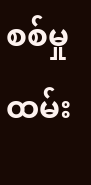စစ်မှုထမ်း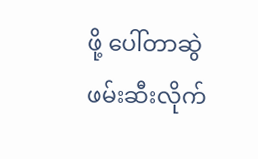ဖို့ ပေါ်တာဆွဲဖမ်းဆီးလိုက်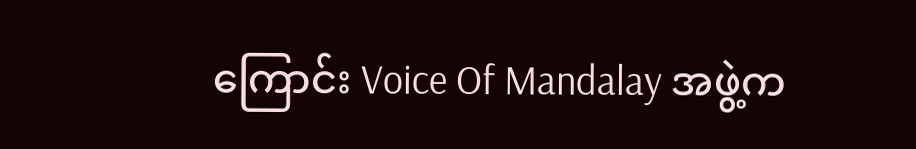ကြောင်း Voice Of Mandalay အဖွဲ့က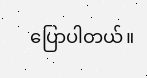ပြောပါတယ်။